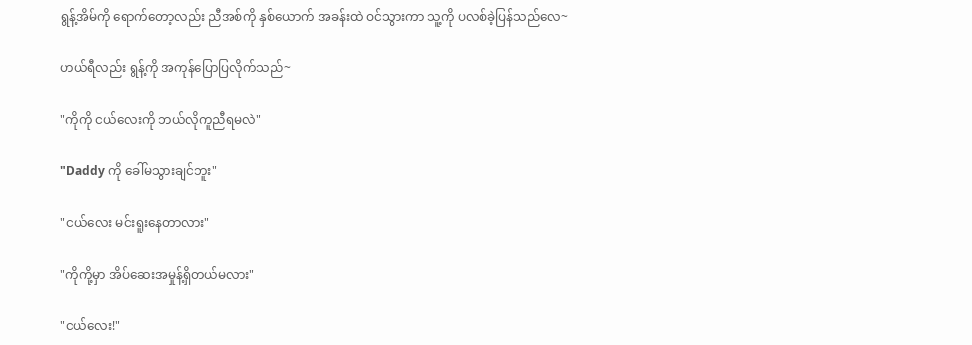ရွန့်အိမ်ကို ရောက်တော့လည်း ညီအစ်ကို နှစ်ယောက် အခန်းထဲ ဝင်သွားကာ သူ့ကို ပလစ်ခဲ့ပြန်သည်လေ~

ဟယ်ရီလည်း ရွန့်ကို အကုန်ပြောပြလိုက်သည်~

"ကိုကို ငယ်လေးကို ဘယ်လိုကူညီရမလဲ"

"Daddy ကို ခေါ်မသွားချင်ဘူး"

"ငယ်လေး မင်းရူးနေတာလား"

"ကိုကို့မှာ အိပ်ဆေးအမှုန့်ရှိတယ်မလား"

"ငယ်လေး!"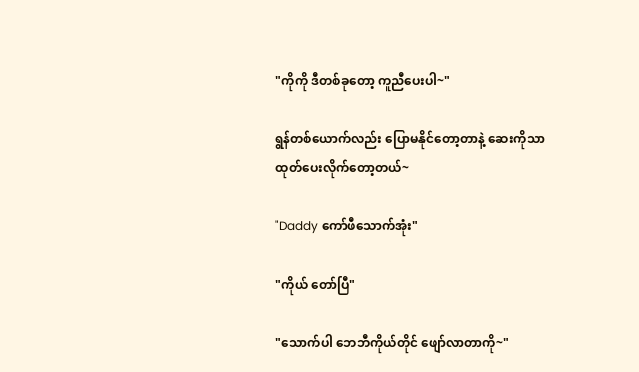"ကိုကို ဒီတစ်ခုတော့ ကူညီပေးပါ~"

ရွန်တစ်ယောက်လည်း ပြောမနိုင်တော့တာနဲ့ ဆေးကိုသာ ထုတ်ပေးလိုက်တော့တယ်~

"Daddy ကော်ဖီသောက်အုံး"

"ကိုယ် တော်ပြီ"

"သောက်ပါ ဘေဘီကိုယ်တိုင် ဖျော်လာတာကို~"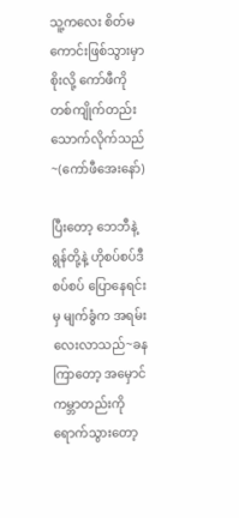သူ့ကလေး စိတ်မကောင်းဖြစ်သွားမှာစိုးလို့ ကော်ဖီကို တစ်ကျိုက်တည်း သောက်လိုက်သည်~(ကော်ဖီအေးနော်)

ပြီးတော့ ဘေဘီနဲ့ ရွန်တို့နဲ့ ဟိုစပ်စပ်ဒီစပ်စပ် ပြောနေရင်းမှ မျက်ခွံက အရမ်းလေးလာသည်~ခနကြာတော့ အမှောင်ကမ္ဘာတည်းကို ရောက်သွားတော့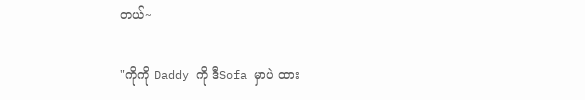တယ်~

"ကိုကို Daddy ကို ဒီSofa မှာပဲ ထား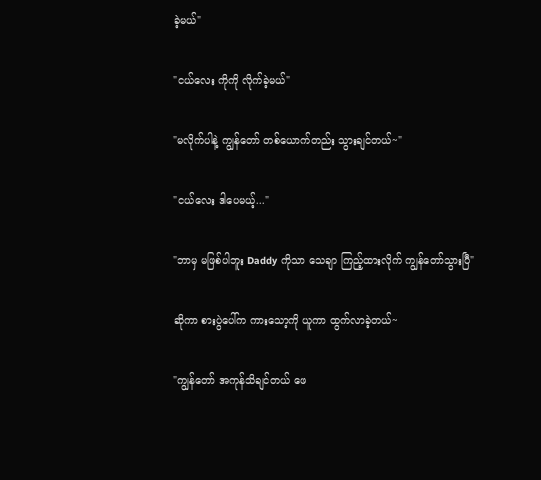ခဲ့မယ်"

"ငယ်လေး ကိုကို လိုက်ခဲ့မယ်"

"မလိုက်ပါနဲ့ ကျွန်တော် တစ်ယောက်တည်း သွားချင်တယ်~"

"ငယ်လေး ဒါပေမယ့်..."

"ဘာမှ မဖြစ်ပါဘူး Daddy ကိုသာ သေချာ ကြည့်ထားလိုက် ကျွန်တော်သွားပြီ"

ဆိုကာ စားပွဲပေါ်က ကားသော့ကို ယူကာ ထွက်လာခဲ့တယ်~

"ကျွန်တော် အကုန်သိချင်တယ် ဖေ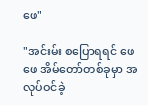ဖေ"

"အင်းမ်း စပြောရရင် ဖေဖေ အိမ်တော်တစ်ခုမှာ အလုပ်ဝင်ခဲ့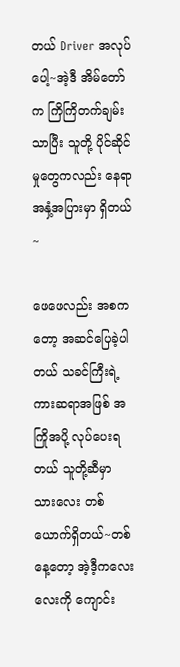တယ် Driver အလုပ်ပေါ့~အဲ့ဒီ အိမ်တော်က ကြိကြိတက်ချမ်းသာပြီး သူတို့ ပိုင်ဆိုင်မှုတွေကလည်း နေရာ အနှံ့အပြားမှာ ရှိတယ်~

ဖေဖေလည်း အစကတော့ အဆင်ပြေခဲ့ပါတယ် သခင်ကြီးရဲ့ ကားဆရာအဖြစ် အကြိုအပို့ လုပ်ပေးရတယ် သူတို့ဆီမှာ သားလေး တစ်ယောက်ရှိတယ်~တစ်နေ့တော့ အဲ့ဒီ့ကလေးလေးကို ကျောင်း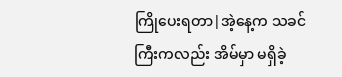ကြိုပေးရတာ|အဲ့နေ့က သခင်ကြီးကလည်း အိမ်မှာ မရှိခဲ့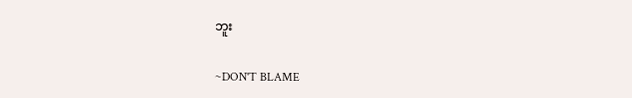ဘူး

~DON'T BLAME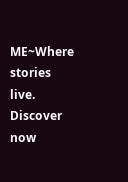ME~Where stories live. Discover now